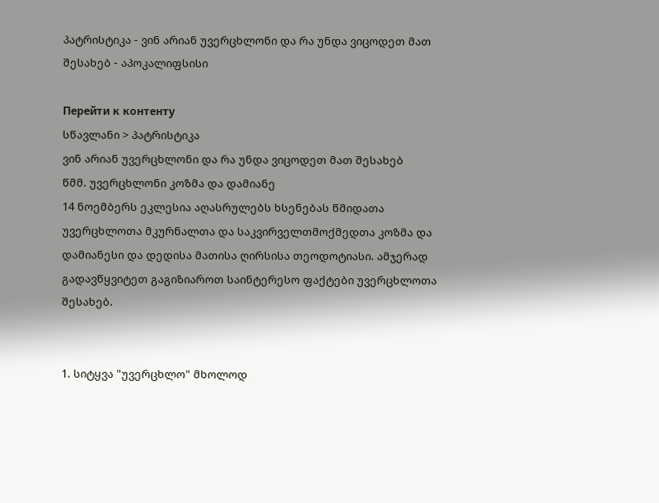პატრისტიკა - ვინ არიან უვერცხლონი და რა უნდა ვიცოდეთ მათ შესახებ - აპოკალიფსისი

Перейти к контенту
სწავლანი > პატრისტიკა
ვინ არიან უვერცხლონი და რა უნდა ვიცოდეთ მათ შესახებ
წმმ. უვერცხლონი კოზმა და დამიანე
14 ნოემბერს ეკლესია აღასრულებს ხსენებას წმიდათა უვერცხლოთა მკურნალთა და საკვირველთმოქმედთა კოზმა და დამიანესი და დედისა მათისა ღირსისა თეოდოტიასი. ამჯერად გადავწყვიტეთ გაგიზიაროთ საინტერესო ფაქტები უვერცხლოთა შესახებ.


1. სიტყვა "უვერცხლო" მხოლოდ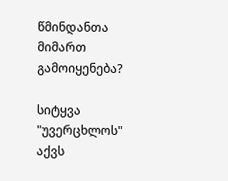წმინდანთა მიმართ გამოიყენება?

სიტყვა "უვერცხლოს" აქვს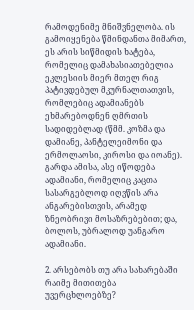რამოდენიმე მნიშვნელობა. ის გამოიყენება წმინდანთა მიმართ, ეს არის სიწმიდის ხატება, რომელიც დამახასიათებელია ეკლესიის მიერ მთელ რიგ პატივდებულ მკურნალთათვის, რომლებიც ადამიანებს ეხმარებოდნენ ღმრთის სადიდებლად (წმმ. კოზმა და დამიანე, პანტელეიმონი და ერმოლაოსი, კიროსი და იოანე). გარდა ამისა, ასე იწოდება ადამიანი, რომელიც კაცთა სასარგებლოდ იღვწის არა ანგარებისთვის, არამედ ზნეობრივი მოსაზრებებით; და, ბოლოს, უბრალოდ უანგარო ადამიანი.

2. არსებობს თუ არა სახარებაში რაიმე მითითება უვერცხლოებზე?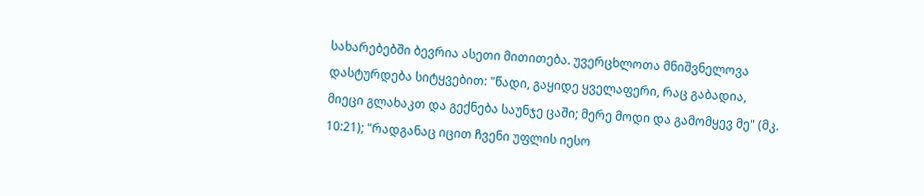სახარებებში ბევრია ასეთი მითითება. უვერცხლოთა მნიშვნელოვა დასტურდება სიტყვებით: "წადი, გაყიდე ყველაფერი, რაც გაბადია, მიეცი გლახაკთ და გექნება საუნჯე ცაში; მერე მოდი და გამომყევ მე" (მკ. 10:21); "რადგანაც იცით ჩვენი უფლის იესო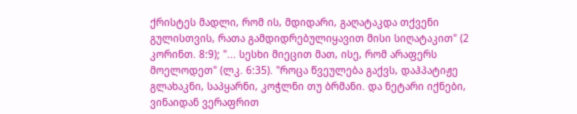ქრისტეს მადლი, რომ ის, მდიდარი, გაღატაკდა თქვენი გულისთვის, რათა გამდიდრებულიყავით მისი სიღატაკით" (2 კორინთ. 8:9); "... სესხი მიეცით მათ, ისე, რომ არაფერს მოელოდეთ" (ლკ. 6:35). "როცა წვეულება გაქვს, დაჰპატიჟე გლახაკნი, საპყარნი, კოჭლნი თუ ბრმანი. და ნეტარი იქნები, ვინაიდან ვერაფრით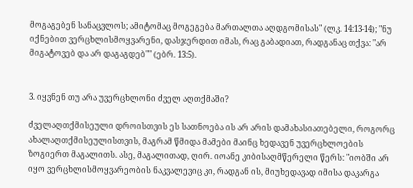მოგაგებენ სანაცვლოს; ამიტომაც მოგეგება მართალთა აღდგომისას" (ლკ. 14:13-14); "ნუ იქნებით ვერცხლისმოყვარენი, დასჯერდით იმას, რაც გაბადიათ, რადგანაც თქვა: "არ მიგატოვებ და არ დაგაგდებ"" (ებრ. 13:5).


3. იყვნენ თუ არა უვერცხლონი ძველ აღთქმაში?

ძველაღთქმისეული დროისთვის ეს სათნოება ის არ არის დამახასიათებელი, როგორც ახალაღთქმისეულისთვის, მაგრამ წმიდა მამები მაინც ხედავენ უვერცხლოების ზოგიერთ მაგალითს. ასე, მაგალითად, ღირ. იოანე კიბისაღმწერელი წერს: "იობში არ იყო ვერცხლისმოყვარეობის ნაკვალევიც კი, რადგან ის, მიუხედავად იმისა დაკარგა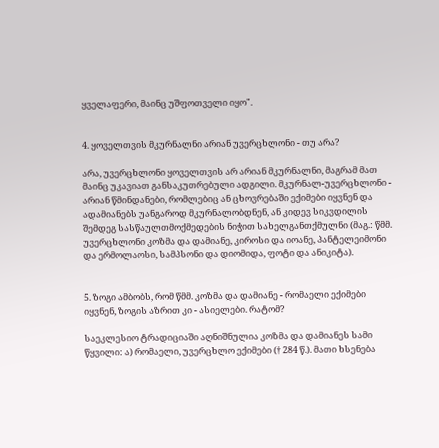ყველაფერი, მაინც უშფოთველი იყო".


4. ყოველთვის მკურნალნი არიან უვერცხლონი - თუ არა?

არა, უვერცხლონი ყოველთვის არ არიან მკურნალნი, მაგრამ მათ მაინც უკავიათ განსაკუთრებული ადგილი. მკურნალ-უვერცხლონი - არიან წმინდანები, რომლებიც ან ცხოვრებაში ექიმები იყვნენ და ადამიანებს უანგაროდ მკურნალობდნენ, ან კიდევ სიკვდილის შემდეგ სასწაულთმოქმედების ნიჭით სახელგანთქმულნი (მაგ.: წმმ. უვერცხლონი კოზმა და დამიანე, კიროსი და იოანე, პანტელეიმონი და ერმოლაოსი, სამპსონი და დიომიდა, ფოტი და ანიკიტა).


5. ზოგი ამბობს, რომ წმმ. კოზმა და დამიანე - რომაელი ექიმები იყვნენ, ზოგის აზრით კი - ასიელები. რატომ?

საეკლესიო ტრადიციაში აღნიშნულია კოზმა და დამიანეს სამი წყვილი: ა) რომაელი, უვერცხლო ექიმები († 284 წ.). მათი ხსენება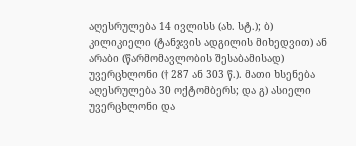აღესრულება 14 ივლისს (ახ. სტ.); ბ) კილიკიელი (ტანჯვის ადგილის მიხედვით) ან არაბი (წარმომავლობის შესაბამისად) უვერცხლონი († 287 ან 303 წ.). მათი ხსენება აღესრულება 30 ოქტომბერს; და გ) ასიელი უვერცხლონი და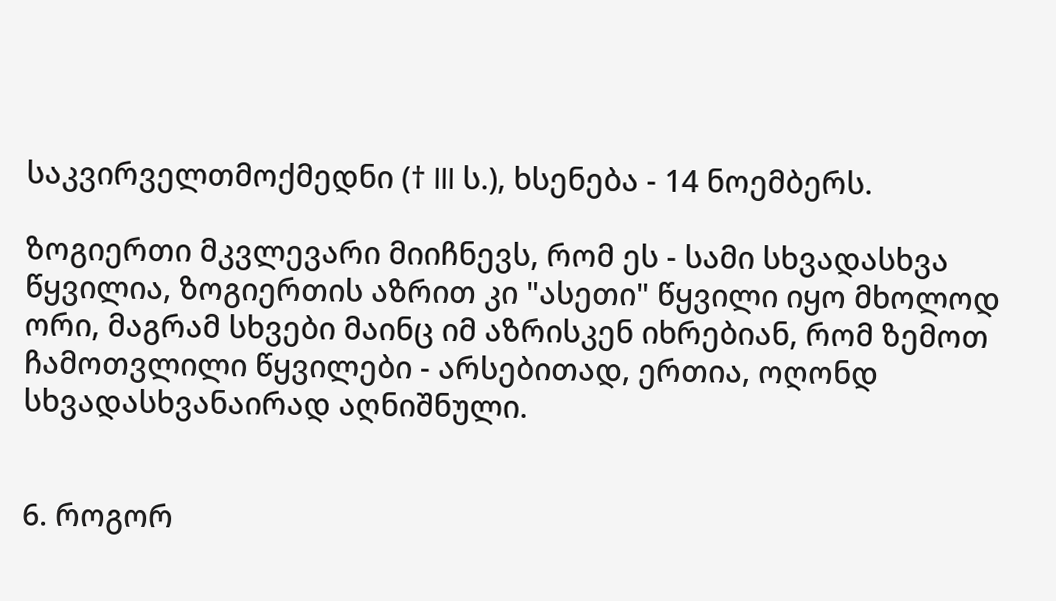საკვირველთმოქმედნი († III ს.), ხსენება - 14 ნოემბერს.

ზოგიერთი მკვლევარი მიიჩნევს, რომ ეს - სამი სხვადასხვა წყვილია, ზოგიერთის აზრით კი "ასეთი" წყვილი იყო მხოლოდ ორი, მაგრამ სხვები მაინც იმ აზრისკენ იხრებიან, რომ ზემოთ ჩამოთვლილი წყვილები - არსებითად, ერთია, ოღონდ სხვადასხვანაირად აღნიშნული.


6. როგორ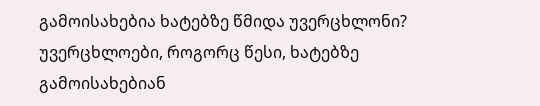გამოისახებია ხატებზე წმიდა უვერცხლონი?
უვერცხლოები, როგორც წესი, ხატებზე გამოისახებიან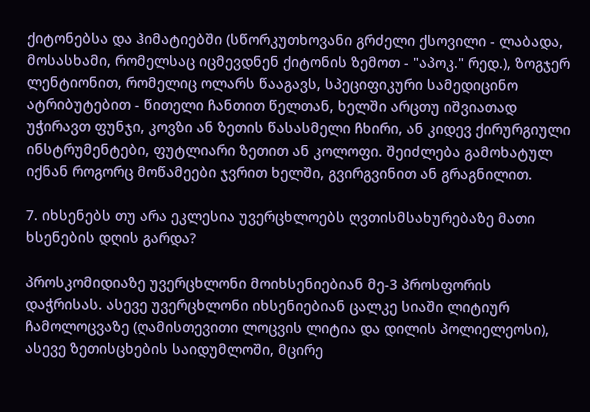ქიტონებსა და ჰიმატიებში (სწორკუთხოვანი გრძელი ქსოვილი - ლაბადა, მოსასხამი, რომელსაც იცმევდნენ ქიტონის ზემოთ - "აპოკ." რედ.), ზოგჯერ ლენტიონით, რომელიც ოლარს წააგავს, სპეციფიკური სამედიცინო ატრიბუტებით - წითელი ჩანთით წელთან, ხელში არცთუ იშვიათად უჭირავთ ფუნჯი, კოვზი ან ზეთის წასასმელი ჩხირი, ან კიდევ ქირურგიული ინსტრუმენტები, ფუტლიარი ზეთით ან კოლოფი. შეიძლება გამოხატულ იქნან როგორც მოწამეები ჯვრით ხელში, გვირგვინით ან გრაგნილით.

7. იხსენებს თუ არა ეკლესია უვერცხლოებს ღვთისმსახურებაზე მათი ხსენების დღის გარდა?

პროსკომიდიაზე უვერცხლონი მოიხსენიებიან მე-3 პროსფორის დაჭრისას. ასევე უვერცხლონი იხსენიებიან ცალკე სიაში ლიტიურ ჩამოლოცვაზე (ღამისთევითი ლოცვის ლიტია და დილის პოლიელეოსი), ასევე ზეთისცხების საიდუმლოში, მცირე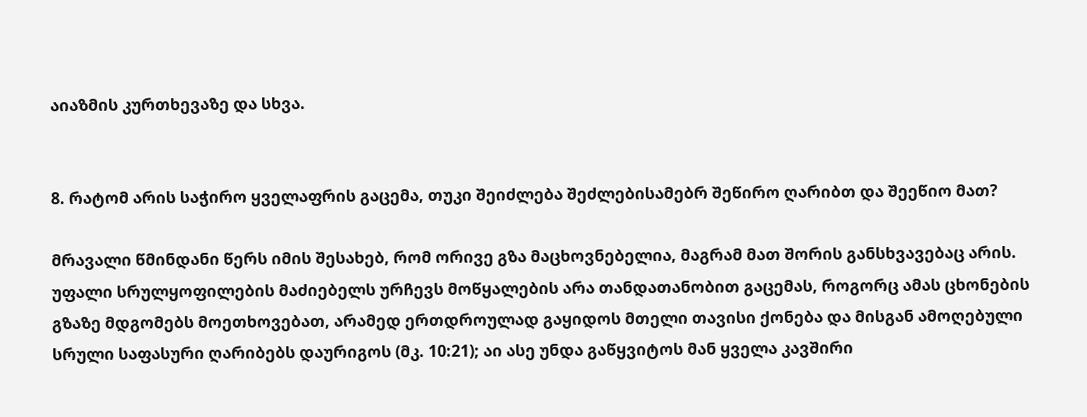აიაზმის კურთხევაზე და სხვა.


8. რატომ არის საჭირო ყველაფრის გაცემა, თუკი შეიძლება შეძლებისამებრ შეწირო ღარიბთ და შეეწიო მათ?

მრავალი წმინდანი წერს იმის შესახებ, რომ ორივე გზა მაცხოვნებელია, მაგრამ მათ შორის განსხვავებაც არის. უფალი სრულყოფილების მაძიებელს ურჩევს მოწყალების არა თანდათანობით გაცემას, როგორც ამას ცხონების გზაზე მდგომებს მოეთხოვებათ, არამედ ერთდროულად გაყიდოს მთელი თავისი ქონება და მისგან ამოღებული სრული საფასური ღარიბებს დაურიგოს (მკ. 10:21); აი ასე უნდა გაწყვიტოს მან ყველა კავშირი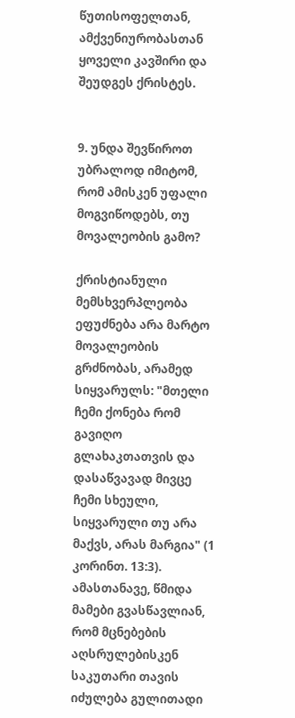წუთისოფელთან, ამქვენიურობასთან ყოველი კავშირი და შეუდგეს ქრისტეს.


9. უნდა შევწიროთ უბრალოდ იმიტომ, რომ ამისკენ უფალი მოგვიწოდებს, თუ მოვალეობის გამო?

ქრისტიანული მემსხვერპლეობა ეფუძნება არა მარტო მოვალეობის გრძნობას, არამედ სიყვარულს: "მთელი ჩემი ქონება რომ გავიღო გლახაკთათვის და დასაწვავად მივცე ჩემი სხეული, სიყვარული თუ არა მაქვს, არას მარგია" (1 კორინთ. 13:3). ამასთანავე, წმიდა მამები გვასწავლიან, რომ მცნებების აღსრულებისკენ საკუთარი თავის იძულება გულითადი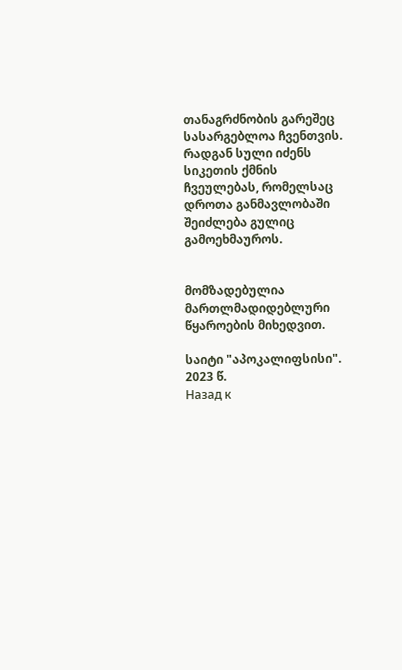თანაგრძნობის გარეშეც სასარგებლოა ჩვენთვის. რადგან სული იძენს სიკეთის ქმნის ჩვეულებას, რომელსაც დროთა განმავლობაში შეიძლება გულიც გამოეხმაუროს.


მომზადებულია მართლმადიდებლური წყაროების მიხედვით.

საიტი "აპოკალიფსისი". 2023 წ.
Назад к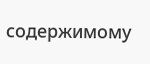содержимому